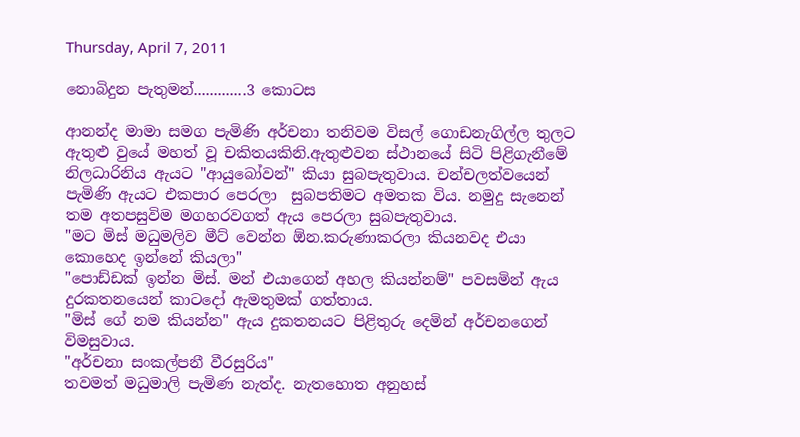Thursday, April 7, 2011

නොබිදුන පැතුමන්.............3 කොටස

ආනන්ද මාමා සමග පැමිණි අර්චනා තනිවම විසල් ගොඩනැගිල්ල තුලට ඇතුළු වුයේ මහත් වූ චකිතයකිනි.ඇතුළුවන ස්ථානයේ සිටි පිළිගැනීමේ නිලධාරිනිය ඇයට "ආයුබෝවන්" කියා සුබපැතුවාය. චන්චලත්වයෙන් පැමිණි ඇයට එකපාර පෙරලා  සුබපතිමට අමතක විය. නමුදු සැනෙන් තම අතපසුවිම මගහරවගත් ඇය පෙරලා සුබපැතුවාය.
"මට මිස් මධුමලිව මීට් වෙන්න ඕන.කරුණාකරලා කියනවද එයා කොහෙද ඉන්නේ කියලා"
"පොඩ්ඩක් ඉන්න මිස්. මන් එයාගෙන් අහල කියන්නම්" පවසමින් ඇය දුරකතනයෙන් කාටදෝ ඇමතුමක් ගත්තාය.
"මිස් ගේ නම කියන්න" ඇය දුකතනයට පිළිතුරු දෙමින් අර්චනගෙන් විමසුවාය.
"අර්චනා සංකල්පනී වීරසුරිය"
තවමත් මධුමාලි පැමිණ නැත්ද. නැතහොත අනුහස්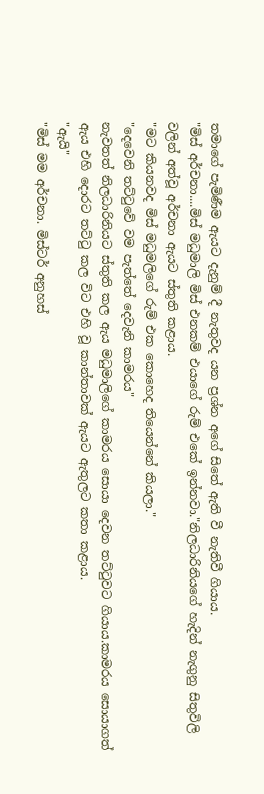තමාගේ පැමිණීම ඇයට දැනුම් දී නැතුවද යන ප්‍රශ්න අගේ සිතේ ඇති වී නැතිවී ගියාය.
"මිස් අර්චනා....මිස් මධුමාලි මිස් එනකම් එයාගේ රුම් එකේ ඉන්නවා."නිලධාරිනියගේ හැදින් නැගුනු සිතුවිලි වලින් අත්වූ අර්චනා ඇයට ස්තුති කළාය.
"මට කියනවද මිස් මධුමලිගේ රුම් එක කොහෙද තියෙන්නේ කියලා."
"දෙවෙනි තට්ටුවේ වම පැත්තේ දෙවැනි කාමරය"
නැවතත් නිලධාරිනියට ස්තුති කල ඇය මධුමාලිගේ කාමරය සොයා දෙවන තට්ටුවට ගියාය.කාමරය සොයාගත් ඇය එහි දොරට තට්ටු කල විට එහි වූ කාන්තාවක් ඇයට ඇතුලට කතා කළාය.
"ඇයි"
"මිස් මම අර්චනා. මිස්ටර් අනුහස්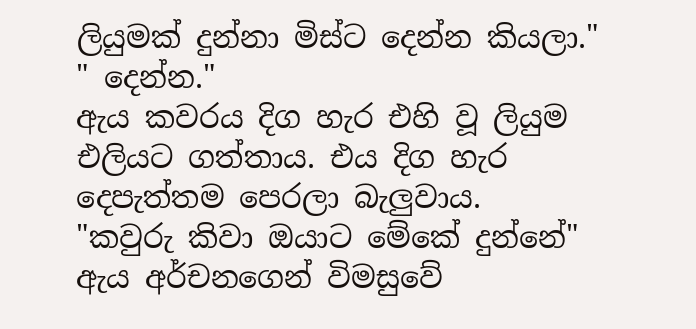ලියුමක් දුන්නා මිස්ට දෙන්න කියලා."
" දෙන්න."
ඇය කවරය දිග හැර එහි වූ ලියුම එලියට ගත්තාය. එය දිග හැර දෙපැත්තම පෙරලා බැලුවාය.
"කවුරු කිවා ඔයාට මේකේ දුන්නේ" ඇය අර්චනගෙන් විමසුවේ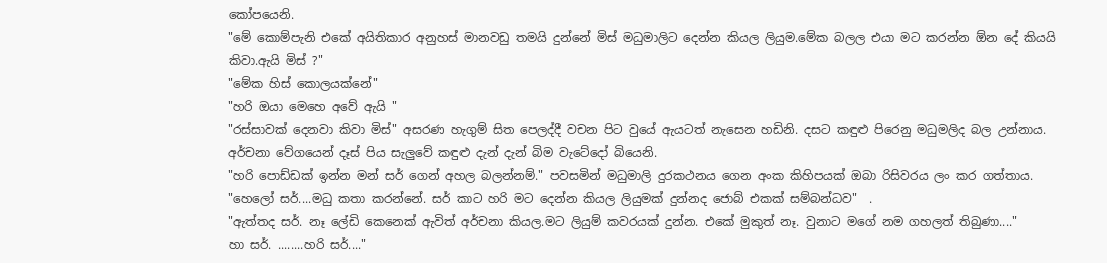කෝපයෙනි.
"මේ කොම්පැනි එකේ අයිතිකාර අනුහස් මානවඩු තමයි දුන්නේ මිස් මධුමාලිට දෙන්න කියල ලියුම.මේක බලල එයා මට කරන්න ඕන දේ කියයි කිවා.ඇයි මිස් ?"
"මේක හිස් කොලයක්නේ"
"හරි ඔයා මෙහෙ අවේ ඇයි "
"රස්සාවක් දෙනවා කිවා මිස්" අසරණ හැගුම් සිත පෙලද්දී වචන පිට වුයේ ඇයටත් නැසෙන හඩිනි. දසට කඳුළු පිරෙනු මධුමලිද බල උන්නාය. අර්චනා වේගයෙන් දෑස් පිය සැලුවේ කඳුළු දැන් දැන් බිම වැටේදෝ බියෙනි.
"හරි පොඩ්ඩක් ඉන්න මන් සර් ගෙන් අහල බලන්නම්." පවසමින් මධුමාලි දුරකථනය ගෙන අංක කිහිපයක් ඔබා රිසිවරය ලං කර ගත්තාය.
"හෙලෝ සර්....මධු කතා කරන්නේ. සර් කාට හරි මට දෙන්න කියල ලියුමක් දුන්නද ජොබ් එකක් සම්බන්ධව"  .
"ඇත්තද සර්. නෑ ලේඩි කෙනෙක් ඇවිත් අර්චනා කියල.මට ලියුම් කවරයක් දුන්න. එකේ මුකුත් නෑ. වුනාට මගේ නම ගහලත් තිබුණා...."
හා සර්. ........හරි සර්...."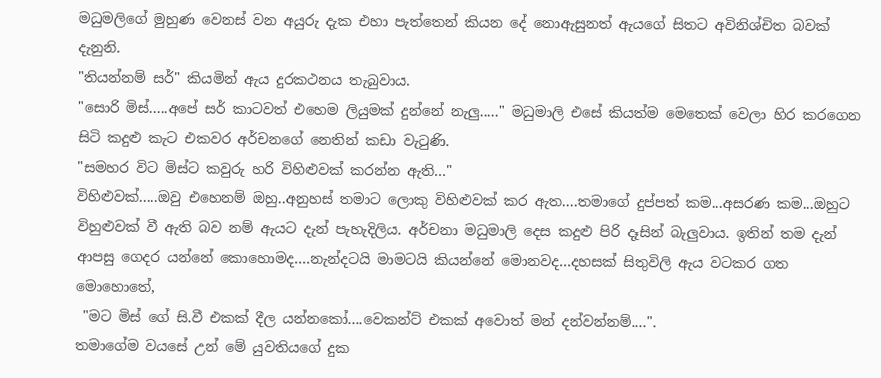මධුමලිගේ මුහුණ වෙනස් වන අයුරු දැක එහා පැත්තෙන් කියන දේ නොඇසුනත් ඇයගේ සිතට අවිනිශ්චිත බවක් දැනුනි.
"තියන්නම් සර්" කියමින් ඇය දුරකථනය තැබුවාය.
"සොරි මිස්.....අපේ සර් කාටවත් එහෙම ලියුමක් දුන්නේ නැලු....." මධුමාලි එසේ කියත්ම මෙතෙක් වෙලා හිර කරගෙන සිටි කදුළු කැට එකවර අර්චනගේ නෙතින් කඩා වැටුණි.
"සමහර විට මිස්ට කවුරු හරි විහිළුවක් කරන්න ඇති..."
විහිළුවක්.....ඔවු එහෙනම් ඔහු..අනුහස් තමාට ලොකු විහිළුවක් කර ඇත....තමාගේ දුප්පත් කම...අසරණ කම...ඔහුට විහුළුවක් වී ඇති බව නම් ඇයට දැන් පැහැදිලිය. අර්චනා මධුමාලි දෙස කදුළු පිරි දෑසින් බැලුවාය. ඉතින් තම දැන් ආපසු ගෙදර යන්නේ කොහොමද....නැන්දටයි මාමටයි කියන්නේ මොනවද...දහසක් සිතුවිලි ඇය වටකර ගත මොහොතේ,
 "මට මිස් ගේ සි.වී එකක් දීල යන්නකෝ....වෙකන්ට් එකක් අවොත් මන් දන්වන්නම්....".
තමාගේම වයසේ උන් මේ යුවතියගේ දුක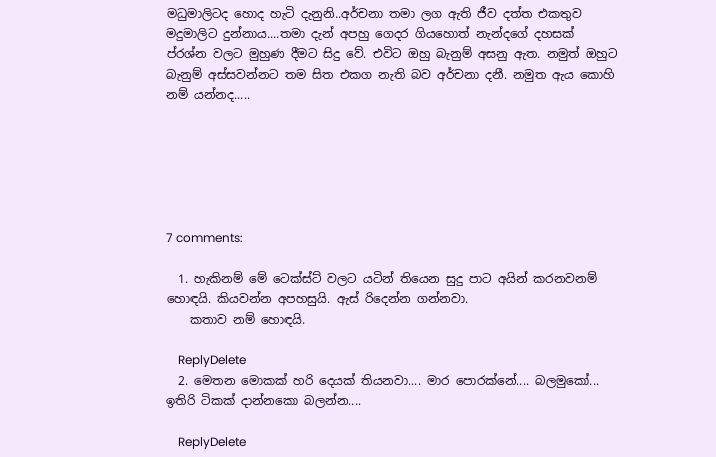මධුමාලිටද හොද හැටි දැනුනි..අර්චනා තමා ලග ඇති ජීව දත්ත එකතුව මදුමාලිට දුන්නාය....තමා දැන් අපහු ගෙදර ගියහොත් නැන්දගේ දහසක් ප්රශ්න වලට මුහුණ දීමට සිදු වේ. එවිට ඔහු බැනුම් අසනු ඇත. නමුත් ඔහුට බැනුම් අස්සවන්නට තම සිත එකග නැති බව අර්චනා දනී. නමුත ඇය කොහි නම් යන්නද.....






7 comments:

  1. හැකිනම් මේ ටෙක්ස්ට් වලට යටින් තියෙන සුදු පාට අයින් කරනවනම් හොඳයි. කියවන්න අපහසුයි. ඇස් රිදෙන්න ගන්නවා.
    කතාව නම් හොඳයි.

    ReplyDelete
  2. මෙතන මොකක් හරි දෙයක් තියනවා.... මාර පොරක්නේ.... බලමුකෝ... ඉතිරි ටිකක් දාන්නකො බලන්න....

    ReplyDelete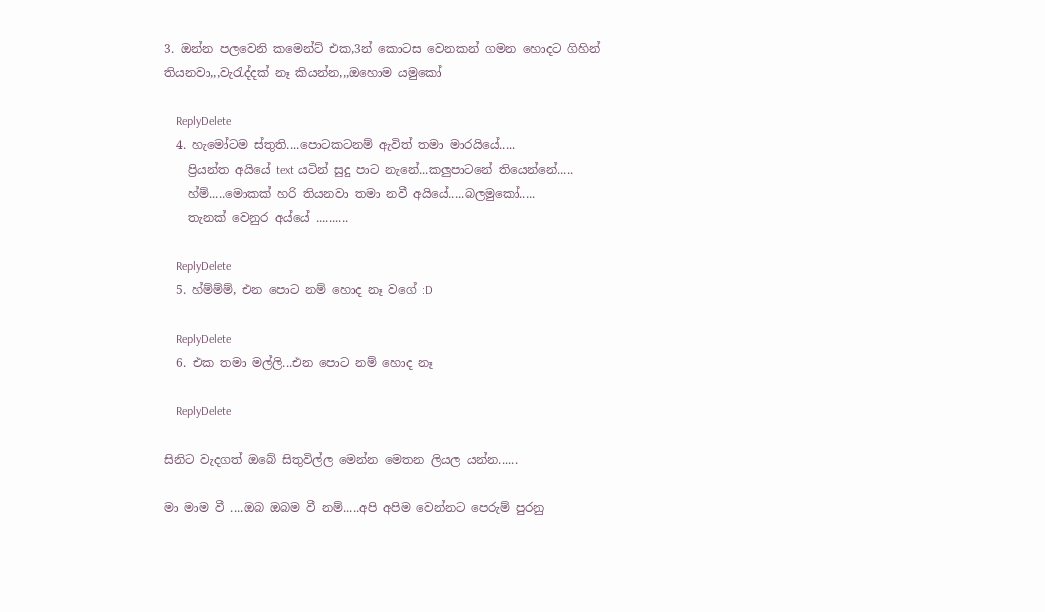3. ඔන්න පලවෙනි කමෙන්ට් එක,3න් කොටස වෙනකන් ගමන හොදට ගිහින් තියනවා,,,වැරැද්දක් නෑ කියන්න,,,ඔහොම යමුකෝ

    ReplyDelete
  4. හැමෝටම ස්තුති....පොටකටනම් ඇවිත් තමා මාරයියේ.....
    ප්‍රියන්ත අයියේ text යටින් සුදු පාට නැනේ...කලුපාටනේ තියෙන්නේ.....
    හ්ම්.....මොකක් හරි තියනවා තමා නවී අයියේ.....බලමුකෝ.....
    තැනක් වෙනුර අය්යේ ..........

    ReplyDelete
  5. හ්ම්ම්ම්, එන පොට නම් හොද නෑ වගේ :D

    ReplyDelete
  6. එක තමා මල්ලි...එන පොට නම් හොද නෑ

    ReplyDelete

සිනිට වැදගත් ඔබේ සිතුවිල්ල මෙන්න මෙතන ලියල යන්න......

මා මාම වී ....ඔබ ඔබම වී නම්.....අපි අපිම වෙන්නට පෙරුම් පුරනු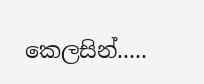කෙලසින්.....